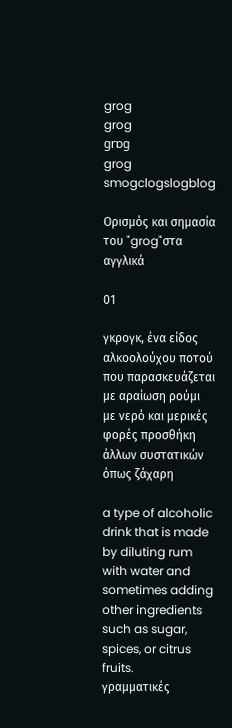grog
grog
grɒg
grog
smogclogslogblog

Ορισμός και σημασία του "grog"στα αγγλικά

01

γκρογκ, ένα είδος αλκοολούχου ποτού που παρασκευάζεται με αραίωση ρούμι με νερό και μερικές φορές προσθήκη άλλων συστατικών όπως ζάχαρη

a type of alcoholic drink that is made by diluting rum with water and sometimes adding other ingredients such as sugar, spices, or citrus fruits.
γραμματικές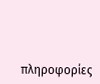πληροφορίες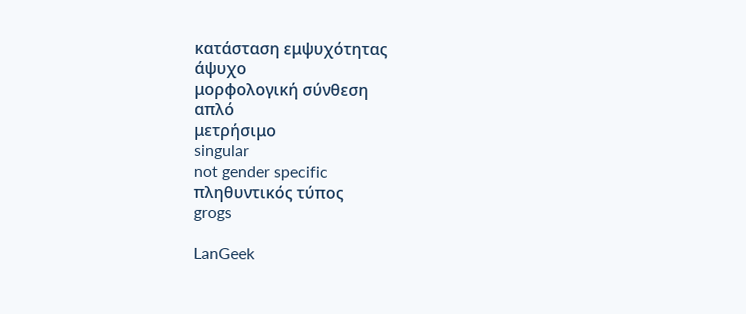κατάσταση εμψυχότητας
άψυχο
μορφολογική σύνθεση
απλό
μετρήσιμο
singular
not gender specific
πληθυντικός τύπος
grogs

LanGeek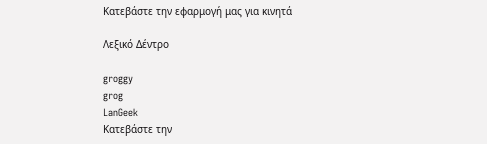Κατεβάστε την εφαρμογή μας για κινητά

Λεξικό Δέντρο

groggy
grog
LanGeek
Κατεβάστε την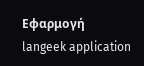Εφαρμογή
langeek application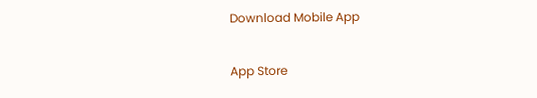Download Mobile App

App Store